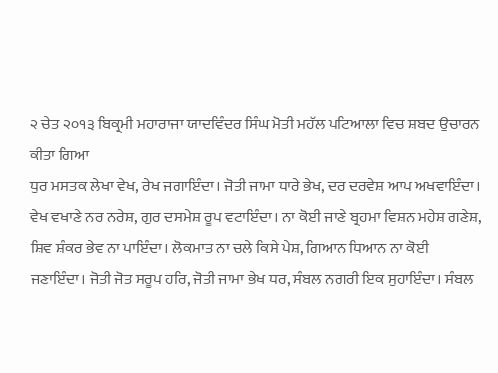੨ ਚੇਤ ੨੦੧੩ ਬਿਕ੍ਰਮੀ ਮਹਾਰਾਜਾ ਯਾਦਵਿੰਦਰ ਸਿੰਘ ਮੋਤੀ ਮਹੱਲ ਪਟਿਆਲਾ ਵਿਚ ਸ਼ਬਦ ਉਚਾਰਨ ਕੀਤਾ ਗਿਆ
ਧੁਰ ਮਸਤਕ ਲੇਖਾ ਵੇਖ, ਰੇਖ ਜਗਾਇੰਦਾ। ਜੋਤੀ ਜਾਮਾ ਧਾਰੇ ਭੇਖ, ਦਰ ਦਰਵੇਸ਼ ਆਪ ਅਖਵਾਇੰਦਾ। ਵੇਖ ਵਖਾਣੇ ਨਰ ਨਰੇਸ਼, ਗੁਰ ਦਸਮੇਸ਼ ਰੂਪ ਵਟਾਇੰਦਾ। ਨਾ ਕੋਈ ਜਾਣੇ ਬ੍ਰਹਮਾ ਵਿਸ਼ਨ ਮਹੇਸ਼ ਗਣੇਸ਼, ਸ਼ਿਵ ਸ਼ੰਕਰ ਭੇਵ ਨਾ ਪਾਇੰਦਾ। ਲੋਕਮਾਤ ਨਾ ਚਲੇ ਕਿਸੇ ਪੇਸ਼, ਗਿਆਨ ਧਿਆਨ ਨਾ ਕੋਈ ਜਣਾਇੰਦਾ। ਜੋਤੀ ਜੋਤ ਸਰੂਪ ਹਰਿ, ਜੋਤੀ ਜਾਮਾ ਭੇਖ ਧਰ, ਸੰਬਲ ਨਗਰੀ ਇਕ ਸੁਹਾਇੰਦਾ। ਸੰਬਲ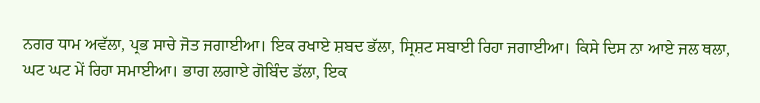ਨਗਰ ਧਾਮ ਅਵੱਲਾ, ਪ੍ਰਭ ਸਾਚੇ ਜੋਤ ਜਗਾਈਆ। ਇਕ ਰਖਾਏ ਸ਼ਬਦ ਭੱਲਾ, ਸ੍ਰਿਸ਼ਟ ਸਬਾਈ ਰਿਹਾ ਜਗਾਈਆ। ਕਿਸੇ ਦਿਸ ਨਾ ਆਏ ਜਲ ਥਲਾ, ਘਟ ਘਟ ਮੇਂ ਰਿਹਾ ਸਮਾਈਆ। ਭਾਗ ਲਗਾਏ ਗੋਬਿੰਦ ਡੱਲਾ, ਇਕ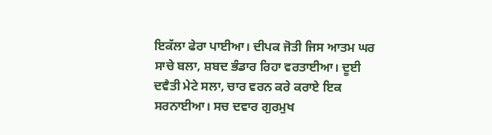ਇਕੱਲਾ ਫੇਰਾ ਪਾਈਆ। ਦੀਪਕ ਜੋਤੀ ਜਿਸ ਆਤਮ ਘਰ ਸਾਚੇ ਬਲਾ, ਸ਼ਬਦ ਭੰਡਾਰ ਰਿਹਾ ਵਰਤਾਈਆ। ਦੂਈ ਦਵੈਤੀ ਮੇਟੇ ਸਲਾ, ਚਾਰ ਵਰਨ ਕਰੇ ਕਰਾਏ ਇਕ ਸਰਨਾਈਆ। ਸਚ ਦਵਾਰ ਗੁਰਮੁਖ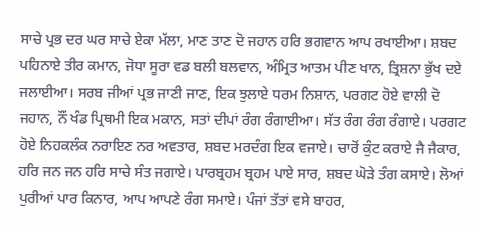ਸਾਚੇ ਪ੍ਰਭ ਦਰ ਘਰ ਸਾਚੇ ਏਕਾ ਮੱਲਾ, ਮਾਣ ਤਾਣ ਦੋ ਜਹਾਨ ਹਰਿ ਭਗਵਾਨ ਆਪ ਰਖਾਈਆ। ਸ਼ਬਦ ਪਹਿਨਾਏ ਤੀਰ ਕਮਾਨ, ਜੋਧਾ ਸੂਰਾ ਵਡ ਬਲੀ ਬਲਵਾਨ, ਅੰਮ੍ਰਿਤ ਆਤਮ ਪੀਣ ਖਾਨ, ਤ੍ਰਿਸ਼ਨਾ ਭੁੱਖ ਦਏ ਜਲਾਈਆ। ਸਰਬ ਜੀਆਂ ਪ੍ਰਭ ਜਾਣੀ ਜਾਣ, ਇਕ ਝੁਲਾਏ ਧਰਮ ਨਿਸ਼ਾਨ, ਪਰਗਟ ਹੋਏ ਵਾਲੀ ਦੋ ਜਹਾਨ, ਨੌਂ ਖੰਡ ਪ੍ਰਿਥਮੀ ਇਕ ਮਕਾਨ, ਸਤਾਂ ਦੀਪਾਂ ਰੰਗ ਰੰਗਾਈਆ। ਸੱਤ ਰੰਗ ਰੰਗ ਰੰਗਾਏ। ਪਰਗਟ ਹੋਏ ਨਿਹਕਲੰਕ ਨਰਾਇਣ ਨਰ ਅਵਤਾਰ, ਸ਼ਬਦ ਮਰਦੰਗ ਇਕ ਵਜਾਏ। ਚਾਰੋਂ ਕੁੰਟ ਕਰਾਏ ਜੈ ਜੈਕਾਰ, ਹਰਿ ਜਨ ਜਨ ਹਰਿ ਸਾਚੇ ਸੰਤ ਜਗਾਏ। ਪਾਰਬ੍ਰਹਮ ਬ੍ਰਹਮ ਪਾਏ ਸਾਰ, ਸ਼ਬਦ ਘੋੜੇ ਤੰਗ ਕਸਾਏ। ਲੋਆਂ ਪੁਰੀਆਂ ਪਾਰ ਕਿਨਾਰ, ਆਪ ਆਪਣੇ ਰੰਗ ਸਮਾਏ। ਪੰਜਾਂ ਤੱਤਾਂ ਵਸੇ ਬਾਹਰ,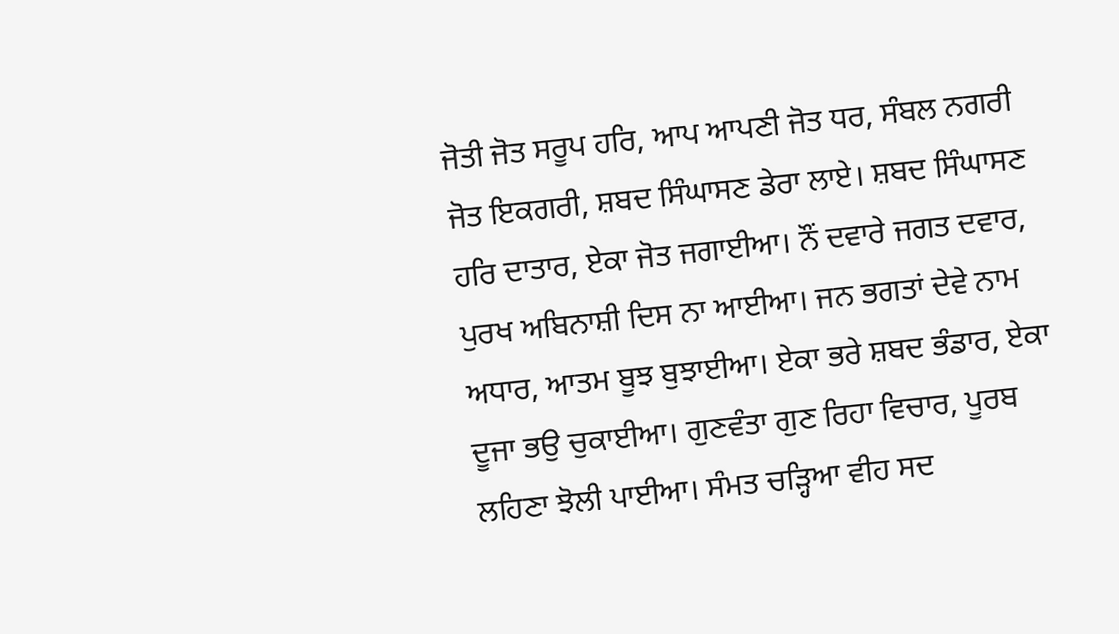ਜੋਤੀ ਜੋਤ ਸਰੂਪ ਹਰਿ, ਆਪ ਆਪਣੀ ਜੋਤ ਧਰ, ਸੰਬਲ ਨਗਰੀ ਜੋਤ ਇਕਗਰੀ, ਸ਼ਬਦ ਸਿੰਘਾਸਣ ਡੇਰਾ ਲਾਏ। ਸ਼ਬਦ ਸਿੰਘਾਸਣ ਹਰਿ ਦਾਤਾਰ, ਏਕਾ ਜੋਤ ਜਗਾਈਆ। ਨੌਂ ਦਵਾਰੇ ਜਗਤ ਦਵਾਰ, ਪੁਰਖ ਅਬਿਨਾਸ਼ੀ ਦਿਸ ਨਾ ਆਈਆ। ਜਨ ਭਗਤਾਂ ਦੇਵੇ ਨਾਮ ਅਧਾਰ, ਆਤਮ ਬੂਝ ਬੁਝਾਈਆ। ਏਕਾ ਭਰੇ ਸ਼ਬਦ ਭੰਡਾਰ, ਏਕਾ ਦੂਜਾ ਭਉ ਚੁਕਾਈਆ। ਗੁਣਵੰਤਾ ਗੁਣ ਰਿਹਾ ਵਿਚਾਰ, ਪੂਰਬ ਲਹਿਣਾ ਝੋਲੀ ਪਾਈਆ। ਸੰਮਤ ਚੜ੍ਹਿਆ ਵੀਹ ਸਦ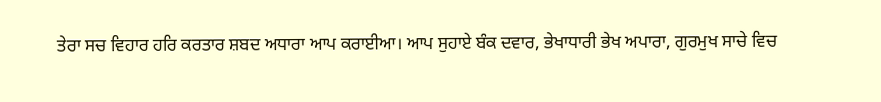ਤੇਰਾ ਸਚ ਵਿਹਾਰ ਹਰਿ ਕਰਤਾਰ ਸ਼ਬਦ ਅਧਾਰਾ ਆਪ ਕਰਾਈਆ। ਆਪ ਸੁਹਾਏ ਬੰਕ ਦਵਾਰ, ਭੇਖਾਧਾਰੀ ਭੇਖ ਅਪਾਰਾ, ਗੁਰਮੁਖ ਸਾਚੇ ਵਿਚ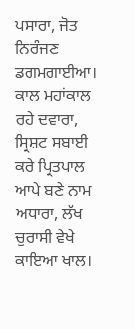ਪਸਾਰਾ, ਜੋਤ ਨਿਰੰਜਣ ਡਗਮਗਾਈਆ। ਕਾਲ ਮਹਾਂਕਾਲ ਰਹੇ ਦਵਾਰਾ, ਸ੍ਰਿਸ਼ਟ ਸਬਾਈ ਕਰੇ ਪ੍ਰਿਤਪਾਲ ਆਪੇ ਬਣੇ ਨਾਮ ਅਧਾਰਾ, ਲੱਖ ਚੁਰਾਸੀ ਵੇਖੇ ਕਾਇਆ ਖਾਲ।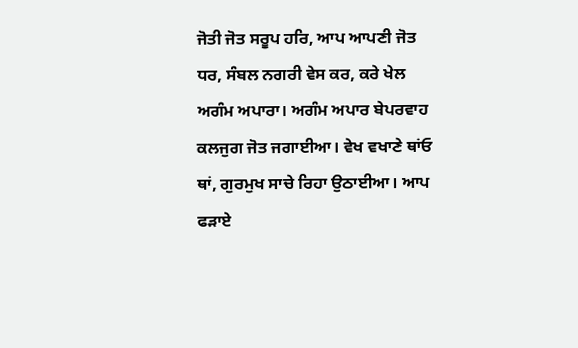ਜੋਤੀ ਜੋਤ ਸਰੂਪ ਹਰਿ, ਆਪ ਆਪਣੀ ਜੋਤ ਧਰ, ਸੰਬਲ ਨਗਰੀ ਵੇਸ ਕਰ, ਕਰੇ ਖੇਲ ਅਗੰਮ ਅਪਾਰਾ। ਅਗੰਮ ਅਪਾਰ ਬੇਪਰਵਾਹ ਕਲਜੁਗ ਜੋਤ ਜਗਾਈਆ। ਵੇਖ ਵਖਾਣੇ ਥਾਂਓ ਥਾਂ, ਗੁਰਮੁਖ ਸਾਚੇ ਰਿਹਾ ਉਠਾਈਆ। ਆਪ ਫੜਾਏ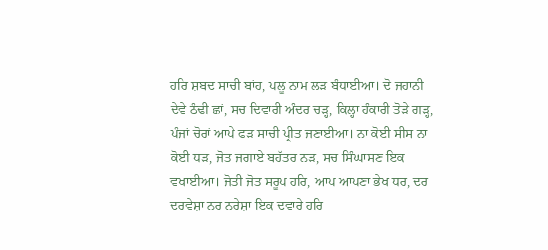ਹਰਿ ਸ਼ਬਦ ਸਾਚੀ ਬਾਂਹ, ਪਲੂ ਨਾਮ ਲੜ ਬੰਧਾਈਆ। ਦੋ ਜਹਾਨੀ ਦੇਵੇ ਠੰਢੀ ਛਾਂ, ਸਚ ਦਿਵਾਰੀ ਅੰਦਰ ਚੜ੍ਹ, ਕਿਲ੍ਹਾ ਹੰਕਾਰੀ ਤੋੜੇ ਗੜ੍ਹ, ਪੰਜਾਂ ਚੋਰਾਂ ਆਪੇ ਫੜ ਸਾਚੀ ਪ੍ਰੀਤ ਜਣਾਈਆ। ਨਾ ਕੋਈ ਸੀਸ ਨਾ ਕੋਈ ਧੜ, ਜੋਤ ਜਗਾਏ ਬਹੱਤਰ ਨੜ, ਸਚ ਸਿੰਘਾਸਣ ਇਕ ਵਖਾਈਆ। ਜੋਤੀ ਜੋਤ ਸਰੂਪ ਹਰਿ, ਆਪ ਆਪਣਾ ਭੇਖ ਧਰ, ਦਰ ਦਰਵੇਸ਼ਾ ਨਰ ਨਰੇਸ਼ਾ ਇਕ ਦਵਾਰੇ ਹਰਿ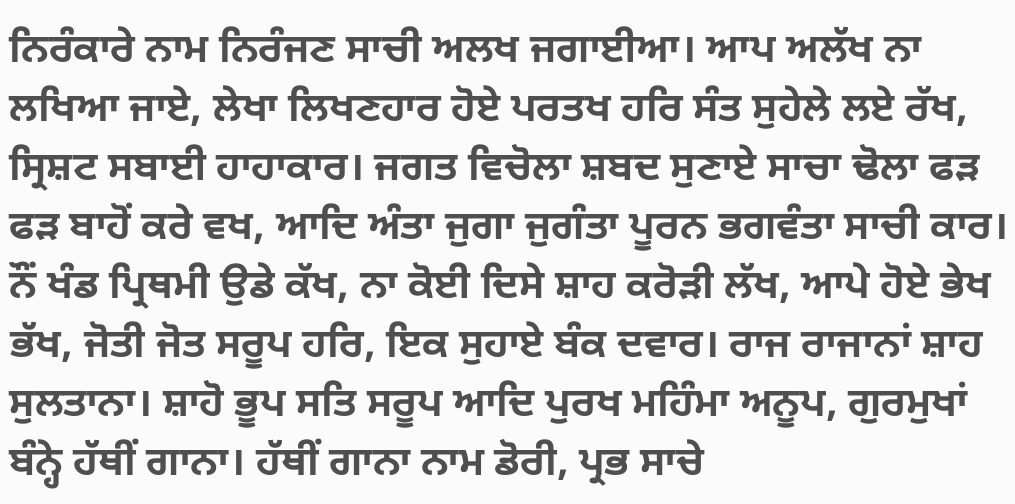ਨਿਰੰਕਾਰੇ ਨਾਮ ਨਿਰੰਜਣ ਸਾਚੀ ਅਲਖ ਜਗਾਈਆ। ਆਪ ਅਲੱਖ ਨਾ ਲਖਿਆ ਜਾਏ, ਲੇਖਾ ਲਿਖਣਹਾਰ ਹੋਏ ਪਰਤਖ ਹਰਿ ਸੰਤ ਸੁਹੇਲੇ ਲਏ ਰੱਖ, ਸ੍ਰਿਸ਼ਟ ਸਬਾਈ ਹਾਹਾਕਾਰ। ਜਗਤ ਵਿਚੋਲਾ ਸ਼ਬਦ ਸੁਣਾਏ ਸਾਚਾ ਢੋਲਾ ਫੜ ਫੜ ਬਾਹੋਂ ਕਰੇ ਵਖ, ਆਦਿ ਅੰਤਾ ਜੁਗਾ ਜੁਗੰਤਾ ਪੂਰਨ ਭਗਵੰਤਾ ਸਾਚੀ ਕਾਰ। ਨੌਂ ਖੰਡ ਪ੍ਰਿਥਮੀ ਉਡੇ ਕੱਖ, ਨਾ ਕੋਈ ਦਿਸੇ ਸ਼ਾਹ ਕਰੋੜੀ ਲੱਖ, ਆਪੇ ਹੋਏ ਭੇਖ ਭੱਖ, ਜੋਤੀ ਜੋਤ ਸਰੂਪ ਹਰਿ, ਇਕ ਸੁਹਾਏ ਬੰਕ ਦਵਾਰ। ਰਾਜ ਰਾਜਾਨਾਂ ਸ਼ਾਹ ਸੁਲਤਾਨਾ। ਸ਼ਾਹੋ ਭੂਪ ਸਤਿ ਸਰੂਪ ਆਦਿ ਪੁਰਖ ਮਹਿੰਮਾ ਅਨੂਪ, ਗੁਰਮੁਖਾਂ ਬੰਨ੍ਹੇ ਹੱਥੀਂ ਗਾਨਾ। ਹੱਥੀਂ ਗਾਨਾ ਨਾਮ ਡੋਰੀ, ਪ੍ਰਭ ਸਾਚੇ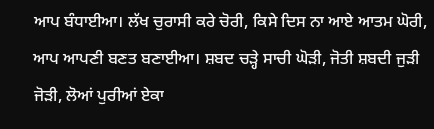ਆਪ ਬੰਧਾਈਆ। ਲੱਖ ਚੁਰਾਸੀ ਕਰੇ ਚੋਰੀ, ਕਿਸੇ ਦਿਸ ਨਾ ਆਏ ਆਤਮ ਘੋਰੀ, ਆਪ ਆਪਣੀ ਬਣਤ ਬਣਾਈਆ। ਸ਼ਬਦ ਚੜ੍ਹੇ ਸਾਚੀ ਘੋੜੀ, ਜੋਤੀ ਸ਼ਬਦੀ ਜੁੜੀ ਜੋੜੀ, ਲੋਆਂ ਪੁਰੀਆਂ ਏਕਾ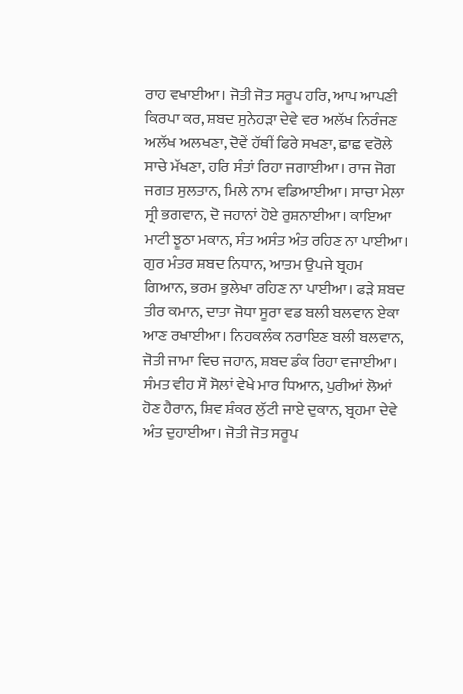ਰਾਹ ਵਖਾਈਆ। ਜੋਤੀ ਜੋਤ ਸਰੂਪ ਹਰਿ, ਆਪ ਆਪਣੀ ਕਿਰਪਾ ਕਰ, ਸ਼ਬਦ ਸੁਨੇਹੜਾ ਦੇਵੇ ਵਰ ਅਲੱਖ ਨਿਰੰਜਣ ਅਲੱਖ ਅਲਖਣਾ, ਦੋਵੇਂ ਹੱਥੀਂ ਫਿਰੇ ਸਖਣਾ, ਛਾਛ ਵਰੋਲੇ ਸਾਚੇ ਮੱਖਣਾ, ਹਰਿ ਸੰਤਾਂ ਰਿਹਾ ਜਗਾਈਆ। ਰਾਜ ਜੋਗ ਜਗਤ ਸੁਲਤਾਨ, ਮਿਲੇ ਨਾਮ ਵਡਿਆਈਆ। ਸਾਚਾ ਮੇਲਾ ਸ੍ਰੀ ਭਗਵਾਨ, ਦੋ ਜਹਾਨਾਂ ਹੋਏ ਰੁਸ਼ਨਾਈਆ। ਕਾਇਆ ਮਾਟੀ ਝੂਠਾ ਮਕਾਨ, ਸੰਤ ਅਸੰਤ ਅੰਤ ਰਹਿਣ ਨਾ ਪਾਈਆ। ਗੁਰ ਮੰਤਰ ਸ਼ਬਦ ਨਿਧਾਨ, ਆਤਮ ਉਪਜੇ ਬ੍ਰਹਮ ਗਿਆਨ, ਭਰਮ ਭੁਲੇਖਾ ਰਹਿਣ ਨਾ ਪਾਈਆ। ਫੜੇ ਸ਼ਬਦ ਤੀਰ ਕਮਾਨ, ਦਾਤਾ ਜੋਧਾ ਸੂਰਾ ਵਡ ਬਲੀ ਬਲਵਾਨ ਏਕਾ ਆਣ ਰਖਾਈਆ। ਨਿਹਕਲੰਕ ਨਰਾਇਣ ਬਲੀ ਬਲਵਾਨ, ਜੋਤੀ ਜਾਮਾ ਵਿਚ ਜਹਾਨ, ਸ਼ਬਦ ਡੰਕ ਰਿਹਾ ਵਜਾਈਆ। ਸੰਮਤ ਵੀਹ ਸੌ ਸੋਲਾਂ ਵੇਖੇ ਮਾਰ ਧਿਆਨ, ਪੁਰੀਆਂ ਲੋਆਂ ਹੋਣ ਹੈਰਾਨ, ਸ਼ਿਵ ਸ਼ੰਕਰ ਲੁੱਟੀ ਜਾਏ ਦੁਕਾਨ, ਬ੍ਰਹਮਾ ਦੇਵੇ ਅੰਤ ਦੁਹਾਈਆ। ਜੋਤੀ ਜੋਤ ਸਰੂਪ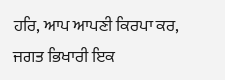ਹਰਿ, ਆਪ ਆਪਣੀ ਕਿਰਪਾ ਕਰ, ਜਗਤ ਭਿਖਾਰੀ ਇਕ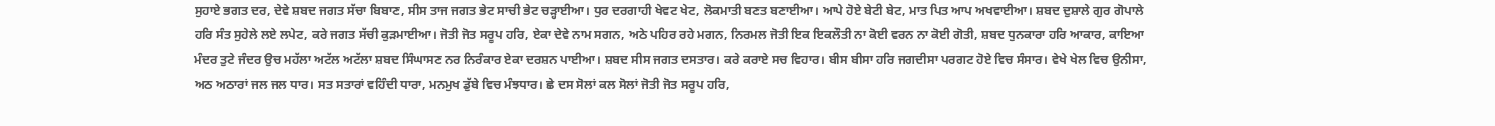ਸੁਹਾਏ ਭਗਤ ਦਰ, ਦੇਵੇ ਸ਼ਬਦ ਜਗਤ ਸੱਚਾ ਬਿਬਾਣ, ਸੀਸ ਤਾਜ ਜਗਤ ਭੇਟ ਸਾਚੀ ਭੇਟ ਚੜ੍ਹਾਈਆ। ਧੁਰ ਦਰਗਾਹੀ ਖੇਵਟ ਖੇਟ, ਲੋਕਮਾਤੀ ਬਣਤ ਬਣਾਈਆ। ਆਪੇ ਹੋਏ ਬੇਟੀ ਬੇਟ, ਮਾਤ ਪਿਤ ਆਪ ਅਖਵਾਈਆ। ਸ਼ਬਦ ਦੁਸ਼ਾਲੇ ਗੁਰ ਗੋਪਾਲੇ ਹਰਿ ਸੰਤ ਸੁਹੇਲੇ ਲਏ ਲਪੇਟ, ਕਰੇ ਜਗਤ ਸੱਚੀ ਕੁੜਮਾਈਆ। ਜੋਤੀ ਜੋਤ ਸਰੂਪ ਹਰਿ, ਏਕਾ ਦੇਵੇ ਨਾਮ ਸਗਨ, ਅਠੇ ਪਹਿਰ ਰਹੇ ਮਗਨ, ਨਿਰਮਲ ਜੋਤੀ ਇਕ ਇਕਲੌਤੀ ਨਾ ਕੋਈ ਵਰਨ ਨਾ ਕੋਈ ਗੋਤੀ, ਸ਼ਬਦ ਧੁਨਕਾਰਾ ਹਰਿ ਆਕਾਰ, ਕਾਇਆ ਮੰਦਰ ਤੁਟੇ ਜੰਦਰ ਉਚ ਮਹੱਲਾ ਅਟੱਲ ਅਟੱਲਾ ਸ਼ਬਦ ਸਿੰਘਾਸਣ ਨਰ ਨਿਰੰਕਾਰ ਏਕਾ ਦਰਸ਼ਨ ਪਾਈਆ। ਸ਼ਬਦ ਸੀਸ ਜਗਤ ਦਸਤਾਰ। ਕਰੇ ਕਰਾਏ ਸਚ ਵਿਹਾਰ। ਬੀਸ ਬੀਸਾ ਹਰਿ ਜਗਦੀਸਾ ਪਰਗਟ ਹੋਏ ਵਿਚ ਸੰਸਾਰ। ਵੇਖੇ ਖੇਲ ਵਿਚ ਉਨੀਸਾ, ਅਠ ਅਠਾਰਾਂ ਜਲ ਜਲ ਧਾਰ। ਸਤ ਸਤਾਰਾਂ ਵਹਿੰਦੀ ਧਾਰਾ, ਮਨਮੁਖ ਡੁੱਬੇ ਵਿਚ ਮੰਝਧਾਰ। ਛੇ ਦਸ ਸੋਲਾਂ ਕਲ ਸੋਲਾਂ ਜੋਤੀ ਜੋਤ ਸਰੂਪ ਹਰਿ,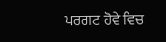ਪਰਗਟ ਹੋਵੇ ਵਿਚ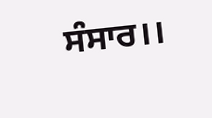ਸੰਸਾਰ।।